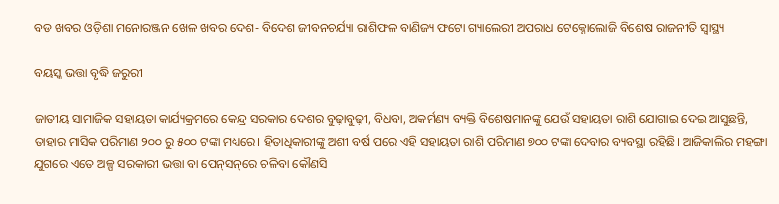ବଡ ଖବର ଓଡ଼ିଶା ମନୋରଞ୍ଜନ ଖେଳ ଖବର ଦେଶ- ବିଦେଶ ଜୀବନଚର୍ଯ୍ୟା ରାଶିଫଳ ବାଣିଜ୍ୟ ଫଟୋ ଗ୍ୟାଲେରୀ ଅପରାଧ ଟେକ୍ନୋଲୋଜି ବିଶେଷ ରାଜନୀତି ସ୍ଵାସ୍ଥ୍ୟ

ବୟସ୍କ ଭତ୍ତା ବୃଦ୍ଧି ଜରୁରୀ

ଜାତୀୟ ସାମାଜିକ ସହାୟତା କାର୍ଯ୍ୟକ୍ରମରେ କେନ୍ଦ୍ର ସରକାର ଦେଶର ବୁଢ଼ାବୁଢ଼ୀ, ବିଧବା, ଅକର୍ମଣ୍ୟ ବ୍ୟକ୍ତି ବିଶେଷମାନଙ୍କୁ ଯେଉଁ ସହାୟତା ରାଶି ଯୋଗାଇ ଦେଇ ଆସୁଛନ୍ତି, ତାହାର ମାସିକ ପରିମାଣ ୨୦୦ ରୁ ୫୦୦ ଟଙ୍କା ମଧ୍ୟରେ। ହିତାଧିକାରୀଙ୍କୁ ଅଶୀ ବର୍ଷ ପରେ ଏହି ସହାୟତା ରାଶି ପରିମାଣ ୭୦୦ ଟଙ୍କା ଦେବାର ବ୍ୟବସ୍ଥା ରହିଛି। ଆଜିକାଲିର ମହଙ୍ଗା ଯୁଗରେ ଏତେ ଅଳ୍ପ ସରକାରୀ ଭତ୍ତା ବା ପେନ୍‌‌ସନ୍‌‌ରେ ଚଳିବା କୌଣସି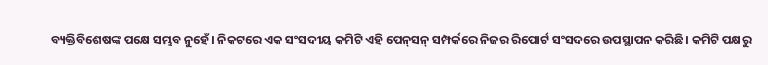ବ୍ୟକ୍ତିବିଶେଷଙ୍କ ପକ୍ଷେ ସମ୍ଭବ ନୁହେଁ। ନିକଟରେ ଏକ ସଂସଦୀୟ କମିଟି ଏହି ପେନ୍‌‌ସନ୍‌‌ ସମ୍ପର୍କରେ ନିଜର ରିପୋର୍ଟ ସଂସଦରେ ଉପସ୍ଥାପନ କରିଛି। କମିଟି ପକ୍ଷରୁ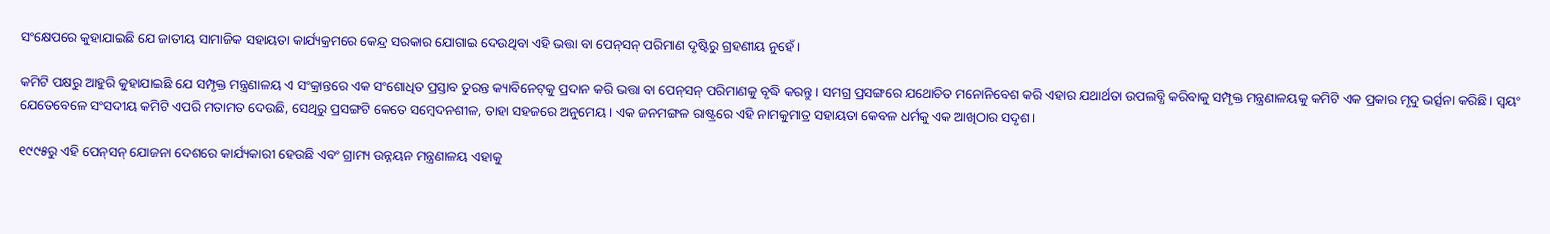ସଂକ୍ଷେପରେ କୁହାଯାଇଛି ଯେ ଜାତୀୟ ସାମାଜିକ ସହାୟତା କାର୍ଯ୍ୟକ୍ରମରେ କେନ୍ଦ୍ର ସରକାର ଯୋଗାଇ ଦେଉଥିବା ଏହି ଭତ୍ତା ବା ପେନ୍‌‌ସନ୍‌‌ ପରିମାଣ ଦୃଷ୍ଟିରୁ ଗ୍ରହଣୀୟ ନୁହେଁ।

କମିଟି ପକ୍ଷରୁ ଆହୁରି କୁହାଯାଇଛି ଯେ ସମ୍ପୃକ୍ତ ମନ୍ତ୍ରଣାଳୟ ଏ ସଂକ୍ରାନ୍ତରେ ଏକ ସଂଶୋଧିତ ପ୍ରସ୍ତାବ ତୁରନ୍ତ କ୍ୟାବିନେଟ୍‌‌କୁ ପ୍ରଦାନ କରି ଭତ୍ତା ବା ପେନ୍‌‌ସନ୍‌‌ ପରିମାଣକୁ ବୃଦ୍ଧି କରନ୍ତୁ। ସମଗ୍ର ପ୍ରସଙ୍ଗରେ ଯଥୋଚିତ ମନୋନିବେଶ କରି ଏହାର ଯଥାର୍ଥତା ଉପଲବ୍ଧି କରିବାକୁ ସମ୍ପୃକ୍ତ ମନ୍ତ୍ରଣାଳୟକୁ କମିଟି ଏକ ପ୍ରକାର ମୃଦୁ ଭର୍ତ୍ସନା କରିଛି। ସ୍ୱୟଂ ଯେତେବେଳେ ସଂସଦୀୟ କମିଟି ଏପରି ମତାମତ ଦେଉଛି, ସେଥିରୁ ପ୍ରସଙ୍ଗଟି କେତେ ସମ୍ବେଦନଶୀଳ, ତାହା ସହଜରେ ଅନୁମେୟ। ଏକ ଜନମଙ୍ଗଳ ରାଷ୍ଟ୍ରରେ ଏହି ନାମକୁମାତ୍ର ସହାୟତା କେବଳ ଧର୍ମକୁ ଏକ ଆଖିଠାର ସଦୃଶ।

୧୯୯୫ରୁ ଏହି ପେନ୍‌‌ସନ୍‌‌ ଯୋଜନା ଦେଶରେ କାର୍ଯ୍ୟକାରୀ ହେଉଛି ଏବଂ ଗ୍ରାମ୍ୟ ଉନ୍ନୟନ ମନ୍ତ୍ରଣାଳୟ ଏହାକୁ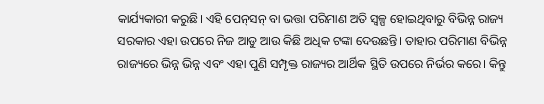କାର୍ଯ୍ୟକାରୀ କରୁଛି। ଏହି ପେନ୍‌‌ସନ୍‌‌ ବା ଭତ୍ତା ପରିମାଣ ଅତି ସ୍ୱଳ୍ପ ହୋଇଥିବାରୁ ବିଭିନ୍ନ ରାଜ୍ୟ ସରକାର ଏହା ଉପରେ ନିଜ ଆଡୁ ଆଉ କିଛି ଅଧିକ ଟଙ୍କା ଦେଉଛନ୍ତି। ତାହାର ପରିମାଣ ବିଭିନ୍ନ ରାଜ୍ୟରେ ଭିନ୍ନ ଭିନ୍ନ ଏବଂ ଏହା ପୁଣି ସମ୍ପୃକ୍ତ ରାଜ୍ୟର ଆର୍ଥିକ ସ୍ଥିତି ଉପରେ ନିର୍ଭର କରେ। କିନ୍ତୁ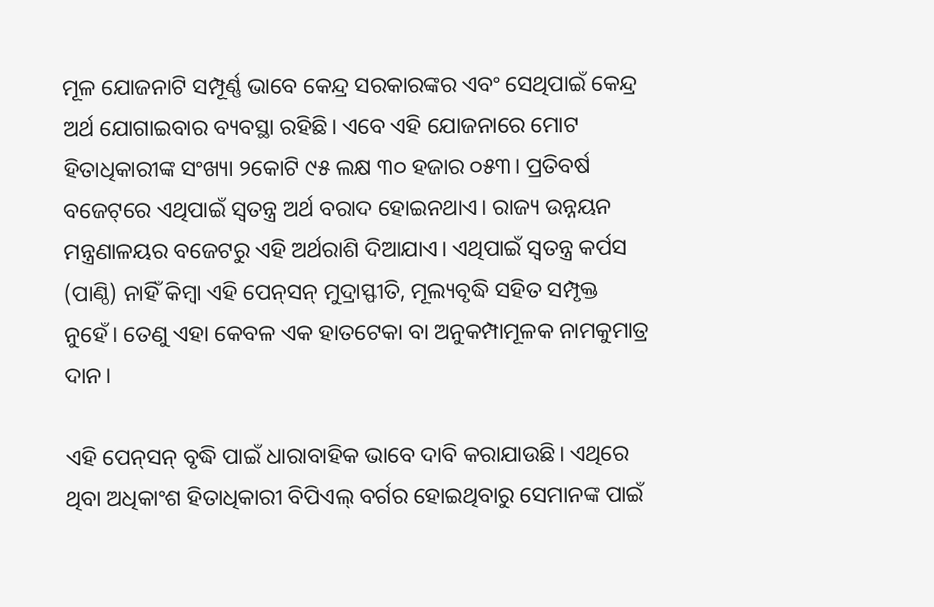ମୂଳ ଯୋଜନାଟି ସମ୍ପୂର୍ଣ୍ଣ ଭାବେ କେନ୍ଦ୍ର ସରକାରଙ୍କର ଏବଂ ସେଥିପାଇଁ କେନ୍ଦ୍ର ଅର୍ଥ ଯୋଗାଇବାର ବ୍ୟବସ୍ଥା ରହିଛି। ଏବେ ଏହି ଯୋଜନାରେ ମୋଟ ହିତାଧିକାରୀଙ୍କ ସଂଖ୍ୟା ୨କୋଟି ୯୫ ଲକ୍ଷ ୩୦ ହଜାର ୦୫୩। ପ୍ରତିବର୍ଷ ବଜେଟ୍‌‌ରେ ଏଥିପାଇଁ ସ୍ୱତନ୍ତ୍ର ଅର୍ଥ ବରାଦ ହୋଇନଥାଏ। ରାଜ୍ୟ ଉନ୍ନୟନ ମନ୍ତ୍ରଣାଳୟର ବଜେଟରୁ ଏହି ଅର୍ଥରାଶି ଦିଆଯାଏ। ଏଥିପାଇଁ ସ୍ୱତନ୍ତ୍ର କର୍ପସ (ପାଣ୍ଠି) ନାହିଁ କିମ୍ବା ଏହି ପେନ୍‌‌ସନ୍‌‌ ମୁଦ୍ରାସ୍ଫୀତି, ମୂଲ୍ୟବୃଦ୍ଧି ସହିତ ସମ୍ପୃକ୍ତ ନୁହେଁ। ତେଣୁ ଏହା କେବଳ ଏକ ହାତଟେକା ବା ଅନୁକମ୍ପାମୂଳକ ନାମକୁମାତ୍ର ଦାନ।

ଏହି ପେନ୍‌‌ସନ୍‌‌ ବୃଦ୍ଧି ପାଇଁ ଧାରାବାହିକ ଭାବେ ଦାବି କରାଯାଉଛି। ଏଥିରେ ଥିବା ଅଧିକାଂଶ ହିତାଧିକାରୀ ବିପିଏଲ୍‌‌ ବର୍ଗର ହୋଇଥିବାରୁ ସେମାନଙ୍କ ପାଇଁ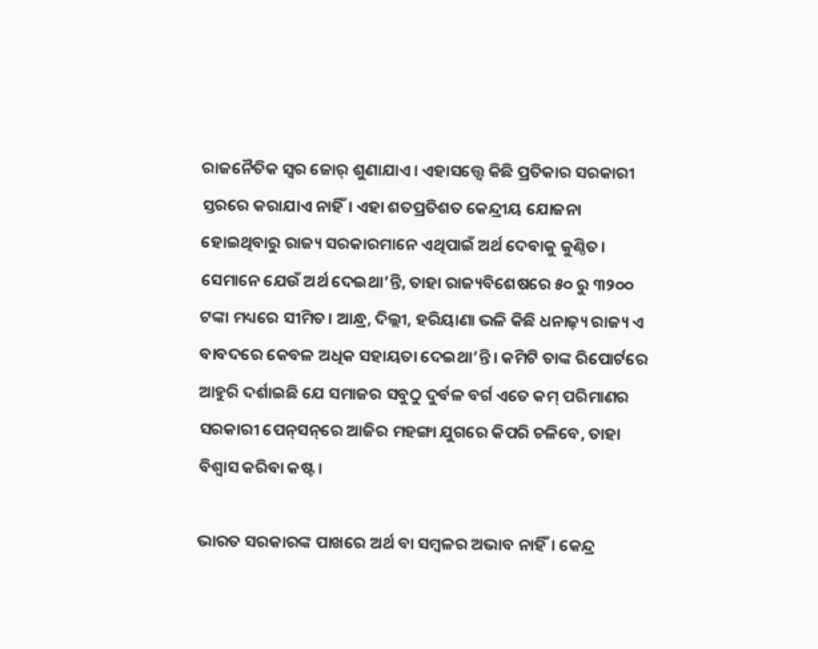ରାଜନୈତିକ ସ୍ୱର ଜୋର୍‌‌ ଶୁଣାଯାଏ। ଏହାସତ୍ତ୍ବେ କିଛି ପ୍ରତିକାର ସରକାରୀ ସ୍ତରରେ କରାଯାଏ ନାହିଁ। ଏହା ଶତପ୍ରତିଶତ କେନ୍ଦ୍ରୀୟ ଯୋଜନା ହୋଇଥିବାରୁ ରାଜ୍ୟ ସରକାରମାନେ ଏଥିପାଇଁ ଅର୍ଥ ଦେବାକୁ କୁଣ୍ଠିତ। ସେମାନେ ଯେଉଁ ଅର୍ଥ ଦେଇଥା’ନ୍ତି, ତାହା ରାଜ୍ୟବିଶେଷରେ ୫୦ ରୁ ୩୨୦୦ ଟଙ୍କା ମଧ୍ୟରେ ସୀମିତ। ଆନ୍ଧ୍ର, ଦିଲ୍ଲୀ, ହରିୟାଣା ଭଳି କିଛି ଧନାଢ଼୍ୟ ରାଜ୍ୟ ଏ ବାବଦରେ କେବଳ ଅଧିକ ସହାୟତା ଦେଇଥା’ନ୍ତି। କମିଟି ତାଙ୍କ ରିପୋର୍ଟରେ ଆହୁରି ଦର୍ଶାଇଛି ଯେ ସମାଜର ସବୁଠୁ ଦୁର୍ବଳ ବର୍ଗ ଏତେ କମ୍‌‌ ପରିମାଣର ସରକାରୀ ପେନ୍‌‌ସନ୍‌‌ରେ ଆଜିର ମହଙ୍ଗା ଯୁଗରେ କିପରି ଚଳିବେ, ତାହା ବିଶ୍ୱାସ କରିବା କଷ୍ଟ।

ଭାରତ ସରକାରଙ୍କ ପାଖରେ ଅର୍ଥ ବା ସମ୍ବଳର ଅଭାବ ନାହିଁ। କେନ୍ଦ୍ର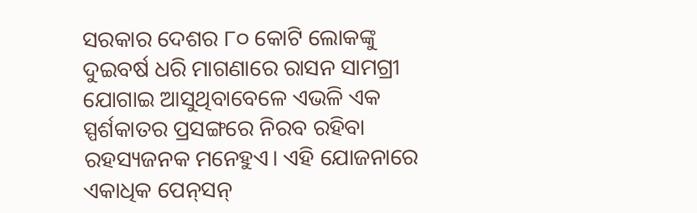ସରକାର ଦେଶର ୮୦ କୋଟି ଲୋକଙ୍କୁ ଦୁଇବର୍ଷ ଧରି ମାଗଣାରେ ରାସନ ସାମଗ୍ରୀ ଯୋଗାଇ ଆସୁଥିବାବେଳେ ଏଭଳି ଏକ ସ୍ପର୍ଶକାତର ପ୍ରସଙ୍ଗରେ ନିରବ ରହିବା ରହସ୍ୟଜନକ ମନେହୁଏ। ଏହି ଯୋଜନାରେ ଏକାଧିକ ପେନ୍‌‌ସନ୍‌‌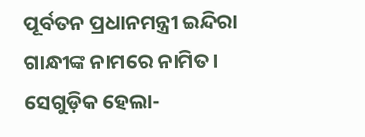ପୂର୍ବତନ ପ୍ରଧାନମନ୍ତ୍ରୀ ଇନ୍ଦିରା ଗାନ୍ଧୀଙ୍କ ନାମରେ ନାମିତ। ସେଗୁଡ଼ିକ ହେଲା-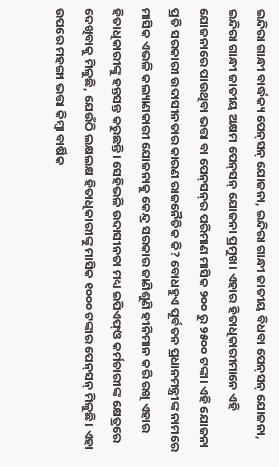ଇନ୍ଦିରା ଗାନ୍ଧୀ ବାର୍ଦ୍ଧକ୍ୟ ପେନ୍‌‌ସନ୍‌‌ ଯୋଜନା, ଇନ୍ଦିରା ଗାନ୍ଧୀ ଜାତୀୟ ବିଧବା ପେନ୍‌‌ସନ୍‌‌ ଯୋଜନା, ଇନ୍ଦିରା ଗାନ୍ଧୀ ଜାତୀୟ ଅକ୍ଷମ ପେନ୍‌‌ସନ୍‌‌ ଯୋଜନା ପ୍ରମୁଖ। ଏହାର ହିତାଧିକାରୀମାନେ ଏହି ଯୋଜନାରେ ପାଉଥିବା ଭତ୍ତା ବା ପେନ୍‌‌ସନ୍‌‌ର ପରିମାଣ ମାସିକ ୨୦୦ ରୁ ୨୫୦୦ ଟଙ୍କା। ଏହି ଯୋଜନା ପ୍ରତି ସରକାରୀ ଉଦାସୀନତାର କାରଣ ରାଜନୈତିକ କି? ବୋଧହୁଏ ପୂର୍ବତନ ପ୍ରଧାନମନ୍ତ୍ରୀଙ୍କ ନାମରେ ମାସିକ ଏଭଳି କଲ୍ୟାଣକାରୀ ଯୋଜନାକୁ କେନ୍ଦ୍ର ସରକାର ଜାଣିଶୁଣି ହୀନିମାନ କରି ରଖି ଏହାର ହିତାଧିକାରୀଙ୍କୁ ହନ୍ତସନ୍ତ କରୁଛନ୍ତି। ସେହିଭଳି ଉଦାସୀନତା ମଧ୍ୟ ଇପିଏଫ୍‌‌ଓ କର୍ମଚାରୀଙ୍କ କ୍ଷେତ୍ରରେ ଦେଖିବାକୁ ମିଳୁଛି, ଯେଉଁଠି ଲକ୍ଷଲକ୍ଷ ହିତାଧିକାରୀଙ୍କୁ ମାସିକ ୧୦୦୦ ଟଙ୍କାର ପେନ୍‌‌ସନ୍‌‌ ମିଳୁଛି। ଏହା ଉପରେ ମହଙ୍ଗା ଭତ୍ତା କିମ୍ବା ବାର୍ଷିକ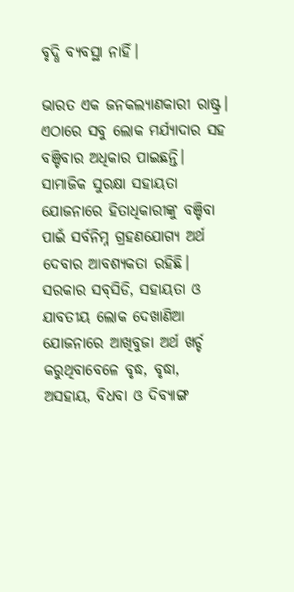ବୃଦ୍ଧି ବ୍ୟବସ୍ଥା ନାହିଁ।

ଭାରତ ଏକ ଜନକଲ୍ୟାଣକାରୀ ରାଷ୍ଟ୍ର। ଏଠାରେ ସବୁ ଲୋକ ମର୍ଯ୍ୟାଦାର ସହ ବଞ୍ଚିବାର ଅଧିକାର ପାଇଛନ୍ତି। ସାମାଜିକ ସୁରକ୍ଷା ସହାୟତା ଯୋଜନାରେ ହିତାଧିକାରୀଙ୍କୁ ବଞ୍ଚିବା ପାଇଁ ସର୍ବନିମ୍ନ ଗ୍ରହଣଯୋଗ୍ୟ ଅର୍ଥ ଦେବାର ଆବଶ୍ୟକତା ରହିଛି। ସରକାର ସବ୍‌‌ସିଡି, ସହାୟତା ଓ ଯାବତୀୟ ଲୋକ ଦେଖାଣିଆ ଯୋଜନାରେ ଆଖିବୁଜା ଅର୍ଥ ଖର୍ଚ୍ଚ କରୁଥିବାବେଳେ ବୃଦ୍ଧ, ବୃଦ୍ଧା, ଅସହାୟ, ବିଧବା ଓ ଦିବ୍ୟାଙ୍ଗ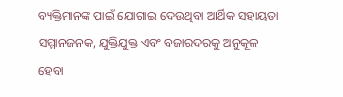ବ୍ୟକ୍ତିମାନଙ୍କ ପାଇଁ ଯୋଗାଇ ଦେଉଥିବା ଆର୍ଥିକ ସହାୟତା ସମ୍ମାନଜନକ, ଯୁକ୍ତିଯୁକ୍ତ ଏବଂ ବଜାରଦରକୁ ଅନୁକୂଳ ହେବା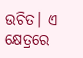ଉଚିତ। ଏ କ୍ଷେତ୍ରରେ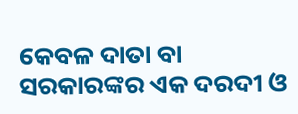କେବଳ ଦାତା ବା ସରକାରଙ୍କର ଏକ ଦରଦୀ ଓ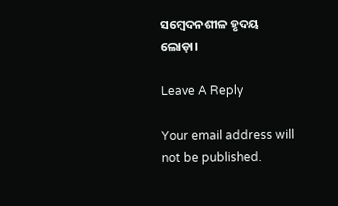ସମ୍ବେଦନଶୀଳ ହୃଦୟ ଲୋଡ଼ା।

Leave A Reply

Your email address will not be published.